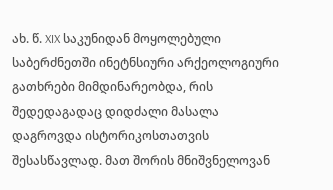ახ. წ. XIX საკუნიდან მოყოლებული საბერძნეთში ინეტნსიური არქეოლოგიური გათხრები მიმდინარეობდა, რის შედედაგადაც დიდძალი მასალა დაგროვდა ისტორიკოსთათვის შესასწავლად. მათ შორის მნიშვნელოვან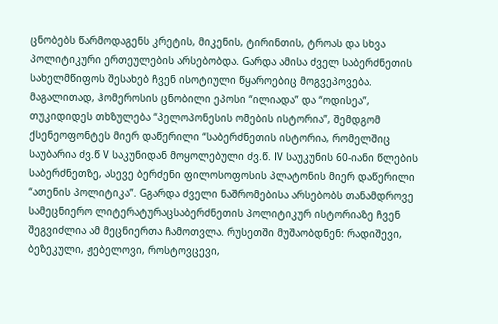ცნობებს წარმოდაგენს კრეტის, მიკენის, ტირინთის, ტროას და სხვა პოლიტიკური ერთეულების არსებობდა. Gარდა ამისა ძველ საბერძნეთის სახელმწიფოს შესახებ ჩვენ ისოტიული წყაროებიც მოგვეპოვება. მაგალითად, ჰომეროსის ცნობილი ეპოსი “ილიადა” და “ოდისეა”, თუკიდიდეს თხზულება “პელოპონესის ომების ისტორია”, შემდგომ ქსენეოფონტეს მიერ დაწერილი “საბერძნეთის ისტორია, რომელშიც საუბარია ძვ.წ V საკუნიდან მოყოლებული ძვ.წ. IV საუკუნის 60-იანი წლების საბერძნეთზე, ასევე ბერძენი ფილოსოფოსის პლატონის მიერ დაწერილი “ათენის პოლიტიკა”. Gგარდა ძველი ნაშრომებისა არსებობს თანამდროვე სამეცნიერო ლიტერატურაცსაბერძნეთის პოლიტიკურ ისტორიაზე ჩვენ შეგვიძლია ამ მეცნიერთა ჩამოთვლა. რუსეთში მუშაობდნენ: რადიშევი, ბეზეკული, ჟებელოვი, როსტოვცევი,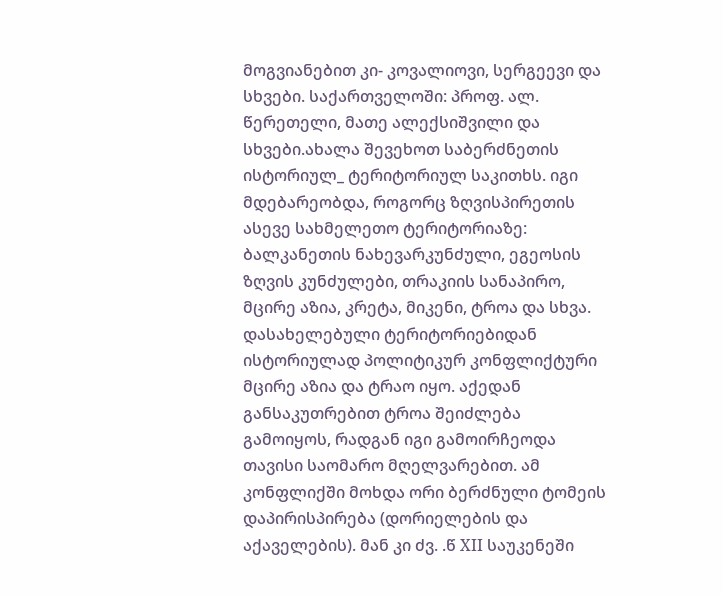მოგვიანებით კი- კოვალიოვი, სერგეევი და სხვები. საქართველოში: პროფ. ალ. წერეთელი, მათე ალექსიშვილი და სხვები.ახალა შევეხოთ საბერძნეთის ისტორიულ_ ტერიტორიულ საკითხს. იგი მდებარეობდა, როგორც ზღვისპირეთის ასევე სახმელეთო ტერიტორიაზე: ბალკანეთის ნახევარკუნძული, ეგეოსის ზღვის კუნძულები, თრაკიის სანაპირო, მცირე აზია, კრეტა, მიკენი, ტროა და სხვა. დასახელებული ტერიტორიებიდან ისტორიულად პოლიტიკურ კონფლიქტური მცირე აზია და ტრაო იყო. აქედან განსაკუთრებით ტროა შეიძლება გამოიყოს, რადგან იგი გამოირჩეოდა თავისი საომარო მღელვარებით. ამ კონფლიქში მოხდა ორი ბერძნული ტომეის დაპირისპირება (დორიელების და აქაველების). მან კი ძვ. .წ XII საუკენეში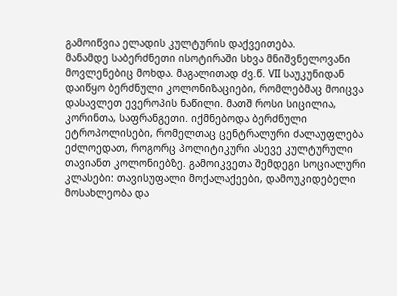გამოიწვია ელადის კულტურის დაქვეითება.
მანამდე საბერძნეთი ისოტირაში სხვა მნიშვნელოვანი მოვლენებიც მოხდა. მაგალითად ძვ.წ. VII საუკუნიდან დაიწყო ბერძნული კოლონიზაციები, რომლებმაც მოიცვა დასავლეთ ევეროპის ნაწილი. მათშ როსი სიცილია, კორინთა, საფრანგეთი. იქმნებოდა ბერძნული ეტროპოლისები, რომელთაც ცენტრალური ძალაუფლება ეძლოედათ, როგორც პოლიტიკური ასევე კულტურული თავიანთ კოლონიებზე. გამოიკვეთა შემდეგი სოციალური კლასები: თავისუფალი მოქალაქეები, დამოუკიდებელი მოსახლეობა და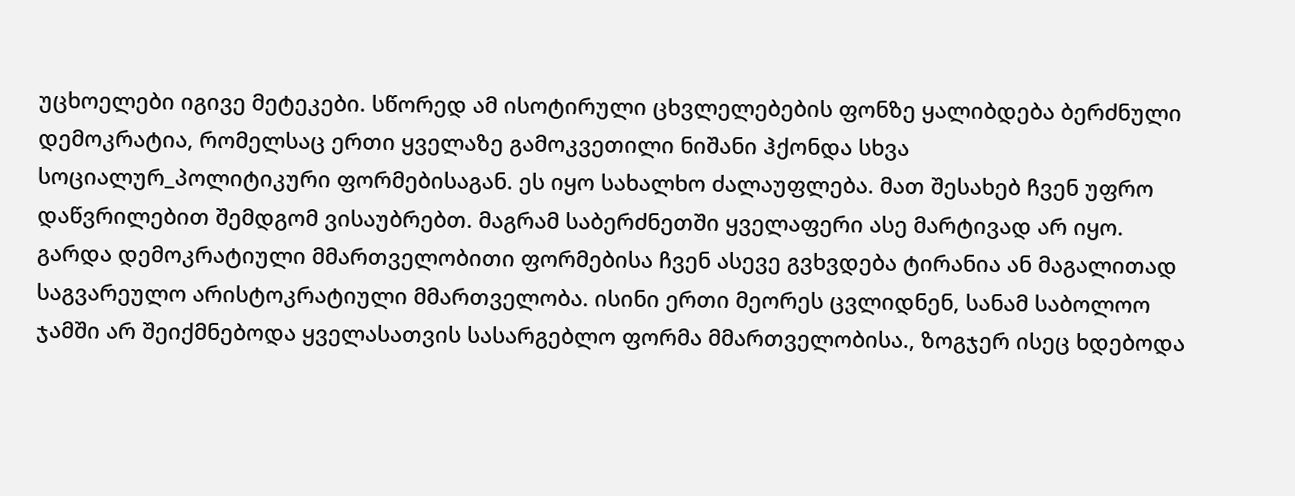უცხოელები იგივე მეტეკები. სწორედ ამ ისოტირული ცხვლელებების ფონზე ყალიბდება ბერძნული დემოკრატია, რომელსაც ერთი ყველაზე გამოკვეთილი ნიშანი ჰქონდა სხვა სოციალურ_პოლიტიკური ფორმებისაგან. ეს იყო სახალხო ძალაუფლება. მათ შესახებ ჩვენ უფრო დაწვრილებით შემდგომ ვისაუბრებთ. მაგრამ საბერძნეთში ყველაფერი ასე მარტივად არ იყო. გარდა დემოკრატიული მმართველობითი ფორმებისა ჩვენ ასევე გვხვდება ტირანია ან მაგალითად საგვარეულო არისტოკრატიული მმართველობა. ისინი ერთი მეორეს ცვლიდნენ, სანამ საბოლოო ჯამში არ შეიქმნებოდა ყველასათვის სასარგებლო ფორმა მმართველობისა., ზოგჯერ ისეც ხდებოდა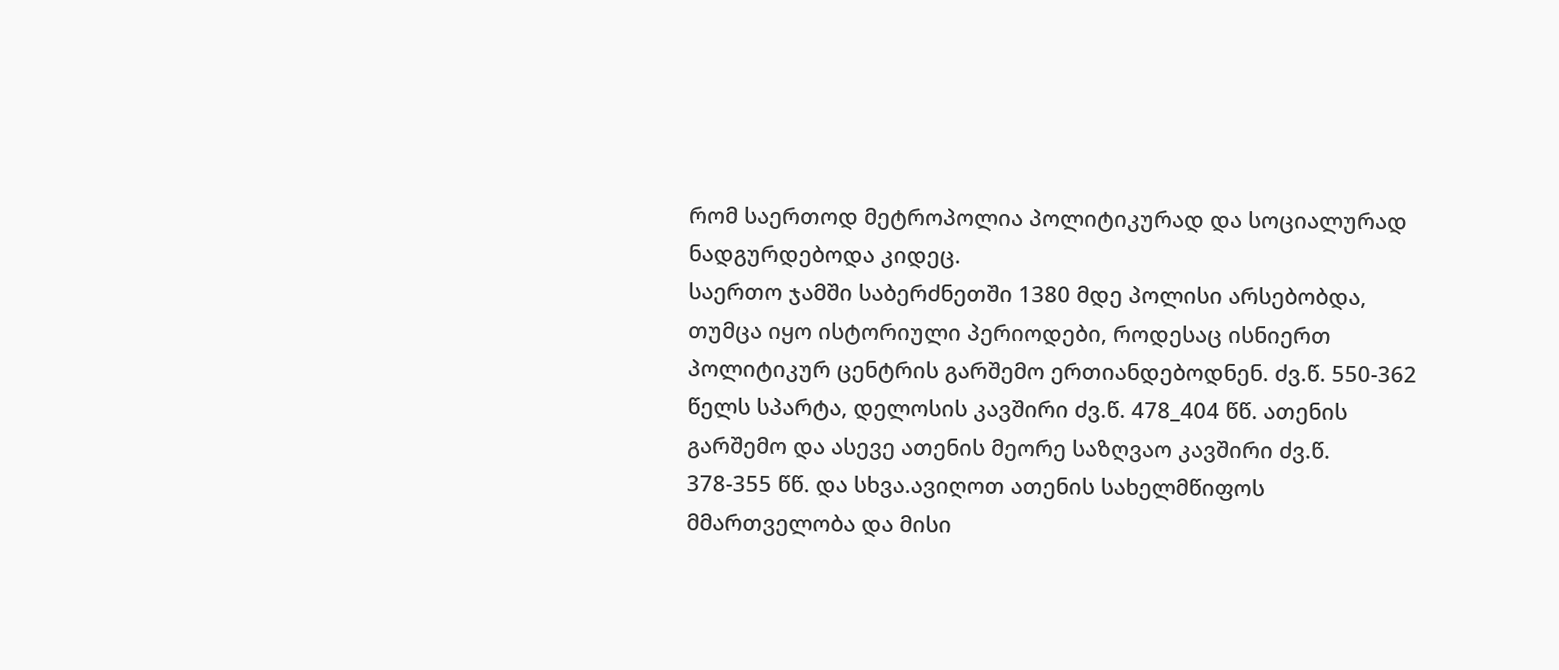რომ საერთოდ მეტროპოლია პოლიტიკურად და სოციალურად ნადგურდებოდა კიდეც.
საერთო ჯამში საბერძნეთში 1380 მდე პოლისი არსებობდა, თუმცა იყო ისტორიული პერიოდები, როდესაც ისნიერთ პოლიტიკურ ცენტრის გარშემო ერთიანდებოდნენ. ძვ.წ. 550-362 წელს სპარტა, დელოსის კავშირი ძვ.წ. 478_404 წწ. ათენის გარშემო და ასევე ათენის მეორე საზღვაო კავშირი ძვ.წ. 378-355 წწ. და სხვა.ავიღოთ ათენის სახელმწიფოს მმართველობა და მისი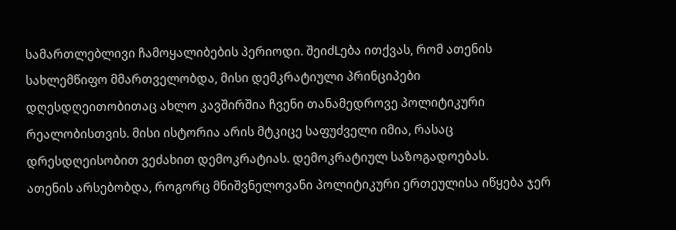სამართლებლივი ჩამოყალიბების პერიოდი. შეიძLება ითქვას, რომ ათენის სახლემწიფო მმართველობდა, მისი დემკრატიული პრინციპები დღესდღეითობითაც ახლო კავშირშია ჩვენი თანამედროვე პოლიტიკური რეალობისთვის. მისი ისტორია არის მტკიცე საფუძველი იმია, რასაც დრესდღეისობით ვეძახით დემოკრატიას. დემოკრატიულ საზოგადოებას.
ათენის არსებობდა, როგორც მნიშვნელოვანი პოლიტიკური ერთეულისა იწყება ჯერ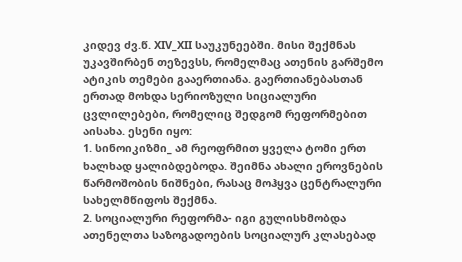კიდევ ძვ.წ. XIV_XII საუკუნეებში. მისი შექმნას უკავშირბენ თეზევსს, რომელმაც ათენის გარშემო ატიკის თემები გააერთიანა. გაერთიანებასთან ერთად მოხდა სერიოზული სიციალური ცვლილებები, რომელიც შედგომ რეფორმებით აისახა. ესენი იყო:
1. სინოიკიზმი_ ამ რეოფრმით ყველა ტომი ერთ ხალხად ყალიბდებოდა. შეიმნა ახალი ეროვნების წარმოშობის ნიშნები, რასაც მოჰყვა ცენტრალური სახელმწიფოს შექმნა.
2. სოციალური რეფორმა- იგი გულისხმობდა ათენელთა საზოგადოების სოციალურ კლასებად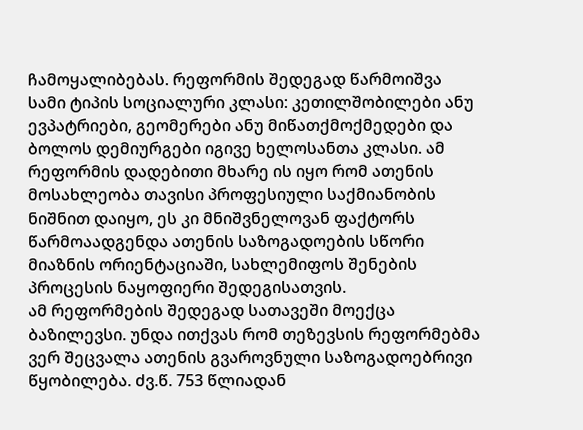ჩამოყალიბებას. რეფორმის შედეგად წარმოიშვა სამი ტიპის სოციალური კლასი: კეთილშობილები ანუ ევპატრიები, გეომერები ანუ მიწათქმოქმედები და ბოლოს დემიურგები იგივე ხელოსანთა კლასი. ამ რეფორმის დადებითი მხარე ის იყო რომ ათენის მოსახლეობა თავისი პროფესიული საქმიანობის ნიშნით დაიყო, ეს კი მნიშვნელოვან ფაქტორს წარმოაადგენდა ათენის საზოგადოების სწორი მიაზნის ორიენტაციაში, სახლემიფოს შენების პროცესის ნაყოფიერი შედეგისათვის.
ამ რეფორმების შედეგად სათავეში მოექცა ბაზილევსი. უნდა ითქვას რომ თეზევსის რეფორმებმა ვერ შეცვალა ათენის გვაროვნული საზოგადოებრივი წყობილება. ძვ.წ. 753 წლიადან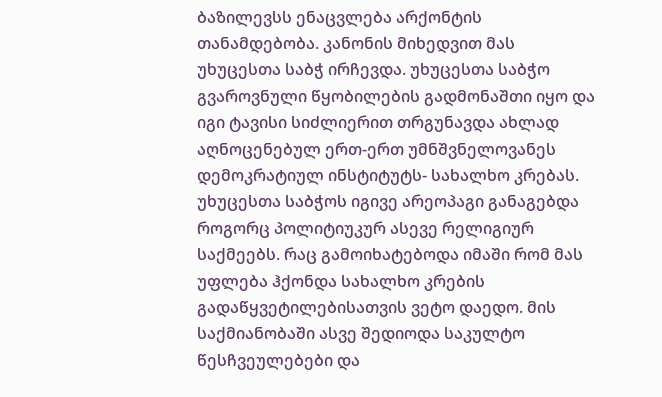ბაზილევსს ენაცვლება არქონტის თანამდებობა. კანონის მიხედვით მას უხუცესთა საბჭ ირჩევდა. უხუცესთა საბჭო გვაროვნული წყობილების გადმონაშთი იყო და იგი ტავისი სიძლიერით თრგუნავდა ახლად აღნოცენებულ ერთ-ერთ უმნშვნელოვანეს დემოკრატიულ ინსტიტუტს- სახალხო კრებას. უხუცესთა საბჭოს იგივე არეოპაგი განაგებდა როგორც პოლიტიუკურ ასევე რელიგიურ საქმეებს. რაც გამოიხატებოდა იმაში რომ მას უფლება ჰქონდა სახალხო კრების გადაწყვეტილებისათვის ვეტო დაედო. მის საქმიანობაში ასვე შედიოდა საკულტო წესჩვეულებები და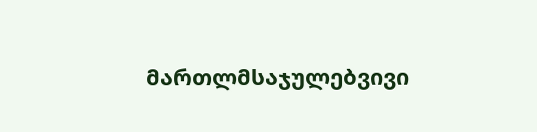მართლმსაჯულებვივი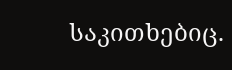საკითხებიც.